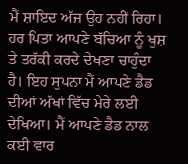ਮੈਂ ਸ਼ਾਇਦ ਅੱਜ ਉਹ ਨਹੀਂ ਰਿਹਾ। ਹਰ ਪਿਤਾ ਆਪਣੇ ਬੱਚਿਆ ਨੂੰ ਖੁਸ਼ ਤੇ ਤਰੱਕੀ ਕਰਦੇ ਦੇਖਣਾ ਚਾਹੁੰਦਾ ਹੈ। ਇਹ ਸੁਪਨਾ ਮੈਂ ਆਪਣੇ ਡੈਡ ਦੀਆਂ ਅੱਖਾਂ ਵਿੱਚ ਮੇਰੇ ਲਈ ਦੇਖਿਆ। ਮੈਂ ਆਪਣੇ ਡੈਡ ਨਾਲ ਕਈ ਵਾਰ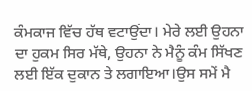ਕੰਮਕਾਜ ਵਿੱਚ ਹੱਥ ਵਟਾਉਂਦਾ। ਮੇਰੇ ਲਈ ਉਹਨਾ ਦਾ ਹੁਕਮ ਸਿਰ ਮੱਥੇ, ਉਹਨਾ ਨੇ ਮੈਨੂੰ ਕੰਮ ਸਿੱਖਣ ਲਈ ਇੱਕ ਦੁਕਾਨ ਤੇ ਲਗਾਇਆ।ਉਸ ਸਮੇਂ ਮੈ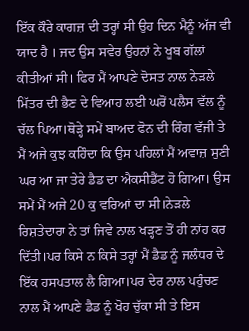ਇੱਕ ਕੌਰੇ ਕਾਗਜ਼ ਦੀ ਤਰ੍ਹਾਂ ਸੀ ਉਹ ਦਿਨ ਮੈਨੂੰ ਅੱਜ ਵੀ ਯਾਦ ਹੈ । ਜਦ ਉਸ ਸਵੇਰ ਉਹਨਾਂ ਨੇ ਖੂਬ ਗੱਲਾਂ ਕੀਤੀਆਂ ਸੀ। ਫਿਰ ਮੈਂ ਆਪਣੇ ਦੋਸਤ ਨਾਲ ਨੇੜਲੇ ਮਿੱਤਰ ਦੀ ਭੈਣ ਦੇ ਵਿਆਹ ਲਈ ਘਰੋਂ ਪਲੈਸ ਵੱਲ ਨੂੰ ਚੱਲ ਪਿਆ।ਥੋੜ੍ਹੇ ਸਮੇਂ ਬਾਅਦ ਫੋਨ ਦੀ ਰਿੰਗ ਵੱਜੀ ਤੇ ਮੈਂ ਅਜੇ ਕੁਝ ਕਹਿੰਦਾ ਕਿ ਉਸ ਪਹਿਲਾਂ ਮੈਂ ਅਵਾਜ਼ ਸੁਣੀ ਘਰ ਆ ਜਾ ਤੇਰੇ ਡੈਡ ਦਾ ਐਕਸੀਡੈਂਟ ਹੋ ਗਿਆ। ਉਸ ਸਮੇਂ ਮੈਂ ਅਜੇ 20 ਕੁ ਵਰਿਆਂ ਦਾ ਸੀ।ਨੇੜਲੇ ਰਿਸ਼ਤੇਦਾਰਾ ਨੇ ਤਾਂ ਜਿਵੇ ਨਾਲ ਖੜ੍ਹਣ ਤੋਂ ਹੀ ਨਾਂਹ ਕਰ ਦਿੱਤੀ।ਪਰ ਕਿਸੇ ਨ ਕਿਸੇ ਤਰ੍ਹਾਂ ਮੈਂ ਡੈਡ ਨੂੰ ਜਲੰਧਰ ਦੇ ਇੱਕ ਹਸਪਤਾਲ ਲੈ ਗਿਆ।ਪਰ ਦੇਰ ਨਾਲ ਪਹੁੰਚਣ ਨਾਲ ਮੈਂ ਆਪਣੇ ਡੈਡ ਨੂੰ ਖੋਹ ਚੁੱਕਾ ਸੀ ਤੇ ਇਸ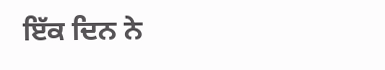ਇੱਕ ਦਿਨ ਨੇ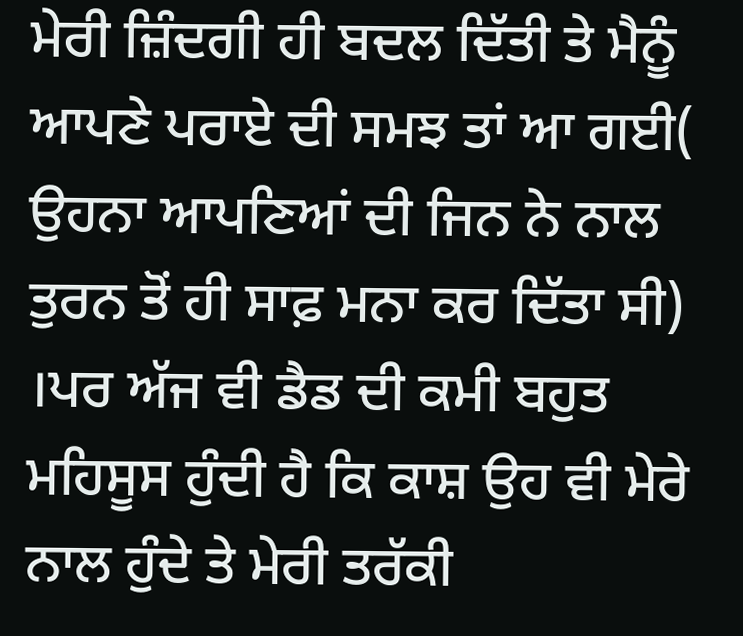ਮੇਰੀ ਜ਼ਿੰਦਗੀ ਹੀ ਬਦਲ ਦਿੱਤੀ ਤੇ ਮੈਨੂੰ ਆਪਣੇ ਪਰਾਏ ਦੀ ਸਮਝ ਤਾਂ ਆ ਗਈ( ਉਹਨਾ ਆਪਣਿਆਂ ਦੀ ਜਿਨ ਨੇ ਨਾਲ ਤੁਰਨ ਤੋਂ ਹੀ ਸਾਫ਼ ਮਨਾ ਕਰ ਦਿੱਤਾ ਸੀ) ।ਪਰ ਅੱਜ ਵੀ ਡੈਡ ਦੀ ਕਮੀ ਬਹੁਤ ਮਹਿਸੂਸ ਹੁੰਦੀ ਹੈ ਕਿ ਕਾਸ਼ ਉਹ ਵੀ ਮੇਰੇ ਨਾਲ ਹੁੰਦੇ ਤੇ ਮੇਰੀ ਤਰੱਕੀ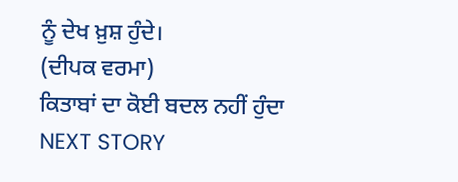ਨੂੰ ਦੇਖ ਖ਼ੁਸ਼ ਹੁੰਦੇ।
(ਦੀਪਕ ਵਰਮਾ)
ਕਿਤਾਬਾਂ ਦਾ ਕੋਈ ਬਦਲ ਨਹੀਂ ਹੁੰਦਾ
NEXT STORY